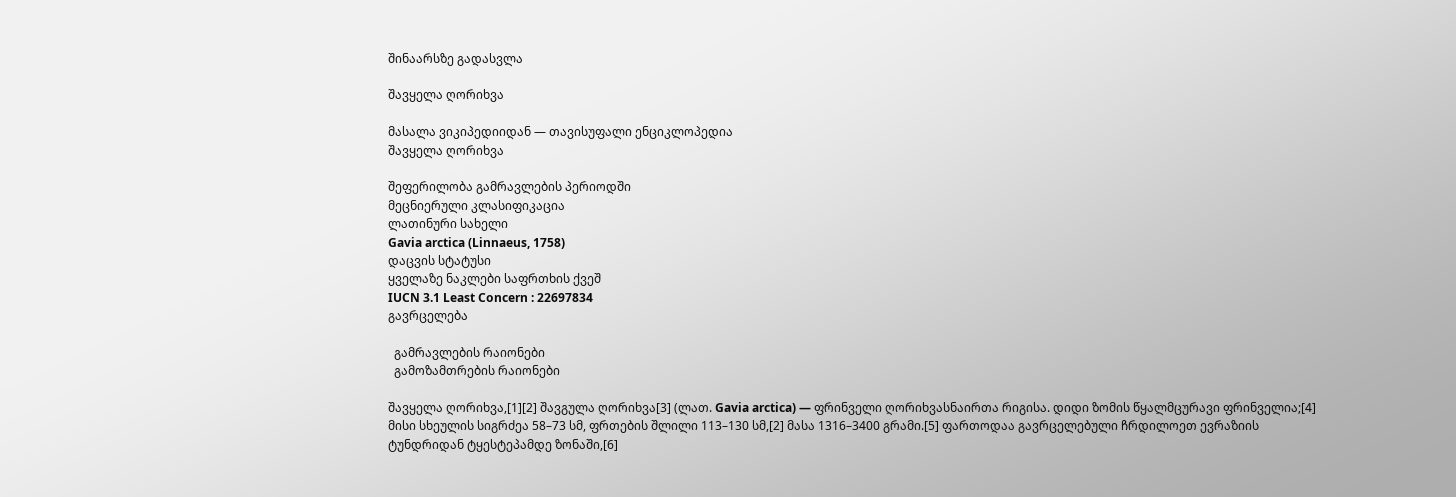შინაარსზე გადასვლა

შავყელა ღორიხვა

მასალა ვიკიპედიიდან — თავისუფალი ენციკლოპედია
შავყელა ღორიხვა

შეფერილობა გამრავლების პერიოდში
მეცნიერული კლასიფიკაცია
ლათინური სახელი
Gavia arctica (Linnaeus, 1758)
დაცვის სტატუსი
ყველაზე ნაკლები საფრთხის ქვეშ
IUCN 3.1 Least Concern : 22697834
გავრცელება

  გამრავლების რაიონები
  გამოზამთრების რაიონები

შავყელა ღორიხვა,[1][2] შავგულა ღორიხვა[3] (ლათ. Gavia arctica) — ფრინველი ღორიხვასნაირთა რიგისა. დიდი ზომის წყალმცურავი ფრინველია;[4] მისი სხეულის სიგრძეა 58–73 სმ, ფრთების შლილი 113–130 სმ,[2] მასა 1316–3400 გრამი.[5] ფართოდაა გავრცელებული ჩრდილოეთ ევრაზიის ტუნდრიდან ტყესტეპამდე ზონაში,[6]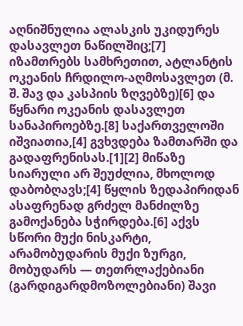აღნიშნულია ალასკის უკიდურეს დასავლეთ ნაწილშიც;[7] იზამთრებს სამხრეთით, ატლანტის ოკეანის ჩრდილო-აღმოსავლეთ (მ. შ. შავ და კასპიის ზღვებზე)[6] და წყნარი ოკეანის დასავლეთ სანაპიროებზე.[8] საქართველოში იშვიათია,[4] გვხვდება ზამთარში და გადაფრენისას.[1][2] მიწაზე სიარული არ შეუძლია, მხოლოდ დაბობღავს;[4] წყლის ზედაპირიდან ასაფრენად გრძელ მანძილზე გამოქანება სჭირდება.[6] აქვს სწორი მუქი ნისკარტი, არამობუდარის მუქი ზურგი, მობუდარს — თეთრლაქებიანი (გარდიგარდმოზოლებიანი) შავი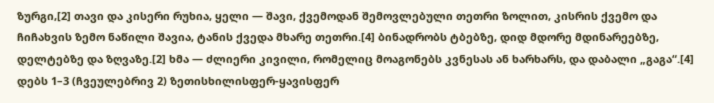ზურგი,[2] თავი და კისერი რუხია, ყელი — შავი, ქვემოდან შემოვლებული თეთრი ზოლით, კისრის ქვემო და ჩიჩახვის ზემო ნაწილი შავია, ტანის ქვედა მხარე თეთრი.[4] ბინადრობს ტბებზე, დიდ მდორე მდინარეებზე, დელტებზე და ზღვაზე.[2] ხმა — ძლიერი კივილი, რომელიც მოაგონებს კვნესას ან ხარხარს, და დაბალი „გაგა“.[4] დებს 1–3 (ჩვეულებრივ 2) ზეთისხილისფერ-ყავისფერ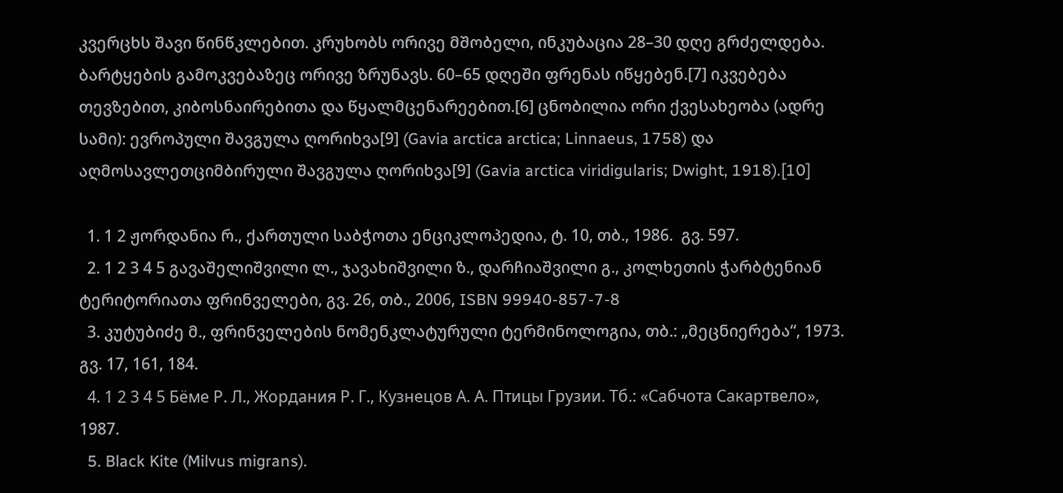კვერცხს შავი წინწკლებით. კრუხობს ორივე მშობელი, ინკუბაცია 28–30 დღე გრძელდება. ბარტყების გამოკვებაზეც ორივე ზრუნავს. 60–65 დღეში ფრენას იწყებენ.[7] იკვებება თევზებით, კიბოსნაირებითა და წყალმცენარეებით.[6] ცნობილია ორი ქვესახეობა (ადრე სამი): ევროპული შავგულა ღორიხვა[9] (Gavia arctica arctica; Linnaeus, 1758) და აღმოსავლეთციმბირული შავგულა ღორიხვა[9] (Gavia arctica viridigularis; Dwight, 1918).[10]

  1. 1 2 ჟორდანია რ., ქართული საბჭოთა ენციკლოპედია, ტ. 10, თბ., 1986.  გვ. 597.
  2. 1 2 3 4 5 გავაშელიშვილი ლ., ჯავახიშვილი ზ., დარჩიაშვილი გ., კოლხეთის ჭარბტენიან ტერიტორიათა ფრინველები, გვ. 26, თბ., 2006, ISBN 99940-857-7-8
  3. კუტუბიძე მ., ფრინველების ნომენკლატურული ტერმინოლოგია, თბ.: „მეცნიერება“, 1973.  გვ. 17, 161, 184.
  4. 1 2 3 4 5 Бёме Р. Л., Жордания Р. Г., Кузнецов А. А. Птицы Грузии. Тб.: «Сабчота Сакартвело», 1987.
  5. Black Kite (Milvus migrans).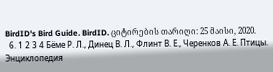BirdID's Bird Guide. BirdID. ციტირების თარიღი: 25 მაისი, 2020.
  6. 1 2 3 4 Бёме Р. Л., Динец В. Л., Флинт В. Е., Черенков А. Е. Птицы. Энциклопедия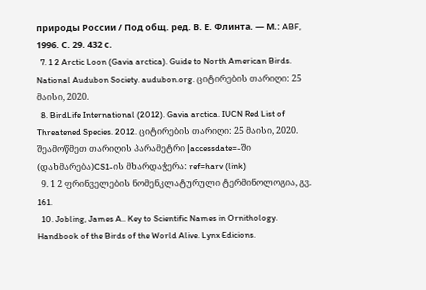природы России / Под общ. ред. В. Е. Флинта. — М.: ABF, 1996. С. 29. 432 с.
  7. 1 2 Arctic Loon (Gavia arctica). Guide to North American Birds. National Audubon Society. audubon.org. ციტირების თარიღი: 25 მაისი, 2020.
  8. BirdLife International (2012). Gavia arctica. IUCN Red List of Threatened Species. 2012. ციტირების თარიღი: 25 მაისი, 2020. შეამოწმეთ თარიღის პარამეტრი |accessdate=-ში (დახმარება)CS1-ის მხარდაჭერა: ref=harv (link)
  9. 1 2 ფრინველების ნომენკლატურული ტერმინოლოგია, გვ. 161.
  10. Jobling, James A.. Key to Scientific Names in Ornithology. Handbook of the Birds of the World Alive. Lynx Edicions.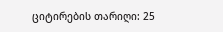ციტირების თარიღი: 25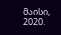მაისი, 2020.